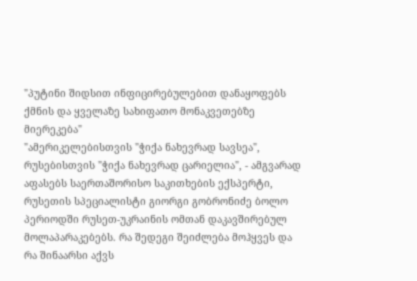"პუტინი შიდსით ინფიცირებულებით დანაყოფებს ქმნის და ყველაზე სახიფათო მონაკვეთებზე მიერეკება"
"ამერიკელებისთვის "ჭიქა ნახევრად სავსეა", რუსებისთვის "ჭიქა ნახევრად ცარიელია", - ამგვარად აფასებს საერთაშორისო საკითხების ექსპერტი, რუსეთის სპეციალისტი გიორგი გობრონიძე ბოლო პერიოდში რუსეთ-უკრაინის ომთან დაკავშირებულ მოლაპარაკებებს. რა შედეგი შეიძლება მოჰყვეს და რა შინაარსი აქვს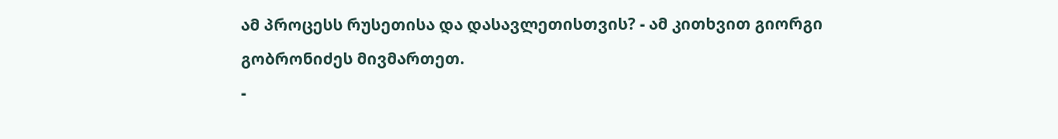ამ პროცესს რუსეთისა და დასავლეთისთვის? - ამ კითხვით გიორგი გობრონიძეს მივმართეთ.
-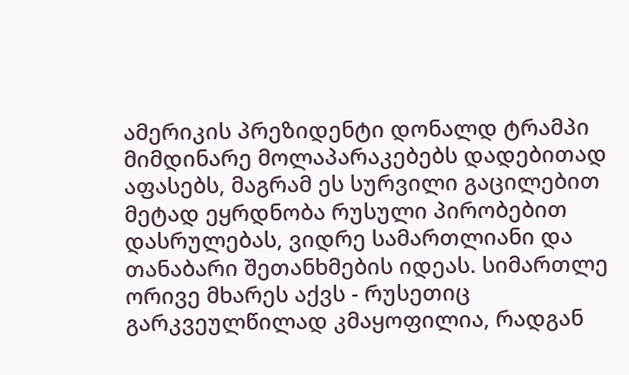ამერიკის პრეზიდენტი დონალდ ტრამპი მიმდინარე მოლაპარაკებებს დადებითად აფასებს, მაგრამ ეს სურვილი გაცილებით მეტად ეყრდნობა რუსული პირობებით დასრულებას, ვიდრე სამართლიანი და თანაბარი შეთანხმების იდეას. სიმართლე ორივე მხარეს აქვს - რუსეთიც გარკვეულწილად კმაყოფილია, რადგან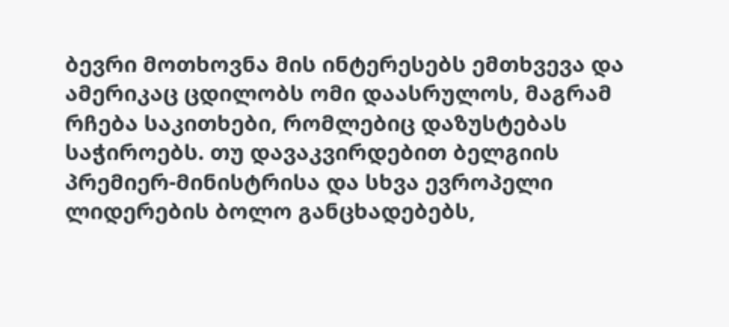ბევრი მოთხოვნა მის ინტერესებს ემთხვევა და ამერიკაც ცდილობს ომი დაასრულოს, მაგრამ რჩება საკითხები, რომლებიც დაზუსტებას საჭიროებს. თუ დავაკვირდებით ბელგიის პრემიერ-მინისტრისა და სხვა ევროპელი ლიდერების ბოლო განცხადებებს,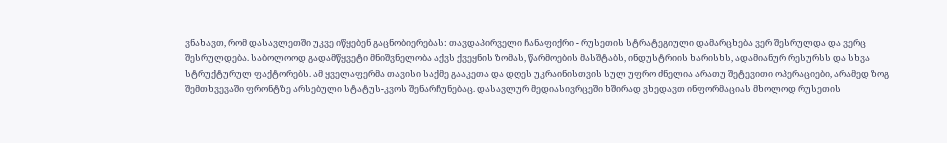ვნახავთ, რომ დასავლეთში უკვე იწყებენ გაცნობიერებას: თავდაპირველი ჩანაფიქრი - რუსეთის სტრატეგიული დამარცხება ვერ შესრულდა და ვერც შესრულდება. საბოლოოდ გადამწყვეტი მნიშვნელობა აქვს ქვეყნის ზომას, წარმოების მასშტაბს, ინდუსტრიის ხარისხს, ადამიანურ რესურსს და სხვა სტრუქტურულ ფაქტორებს. ამ ყველაფერმა თავისი საქმე გააკეთა და დღეს უკრაინისთვის სულ უფრო ძნელია არათუ შეტევითი ოპერაციები, არამედ ზოგ შემთხვევაში ფრონტზე არსებული სტატუს-კვოს შენარჩუნებაც. დასავლურ მედიასივრცეში ხშირად ვხედავთ ინფორმაციას მხოლოდ რუსეთის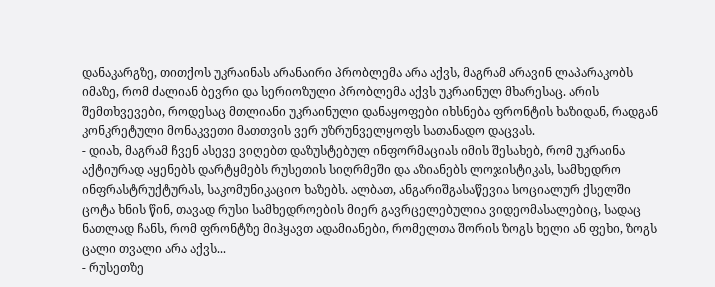დანაკარგზე, თითქოს უკრაინას არანაირი პრობლემა არა აქვს, მაგრამ არავინ ლაპარაკობს იმაზე, რომ ძალიან ბევრი და სერიოზული პრობლემა აქვს უკრაინულ მხარესაც. არის შემთხვევები, როდესაც მთლიანი უკრაინული დანაყოფები იხსნება ფრონტის ხაზიდან, რადგან კონკრეტული მონაკვეთი მათთვის ვერ უზრუნველყოფს სათანადო დაცვას.
- დიახ, მაგრამ ჩვენ ასევე ვიღებთ დაზუსტებულ ინფორმაციას იმის შესახებ, რომ უკრაინა აქტიურად აყენებს დარტყმებს რუსეთის სიღრმეში და აზიანებს ლოჯისტიკას, სამხედრო ინფრასტრუქტურას, საკომუნიკაციო ხაზებს. ალბათ, ანგარიშგასაწევია სოციალურ ქსელში ცოტა ხნის წინ, თავად რუსი სამხედროების მიერ გავრცელებულია ვიდეომასალებიც, სადაც ნათლად ჩანს, რომ ფრონტზე მიჰყავთ ადამიანები, რომელთა შორის ზოგს ხელი ან ფეხი, ზოგს ცალი თვალი არა აქვს...
- რუსეთზე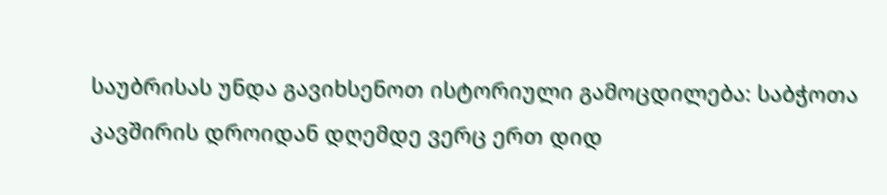საუბრისას უნდა გავიხსენოთ ისტორიული გამოცდილება: საბჭოთა კავშირის დროიდან დღემდე ვერც ერთ დიდ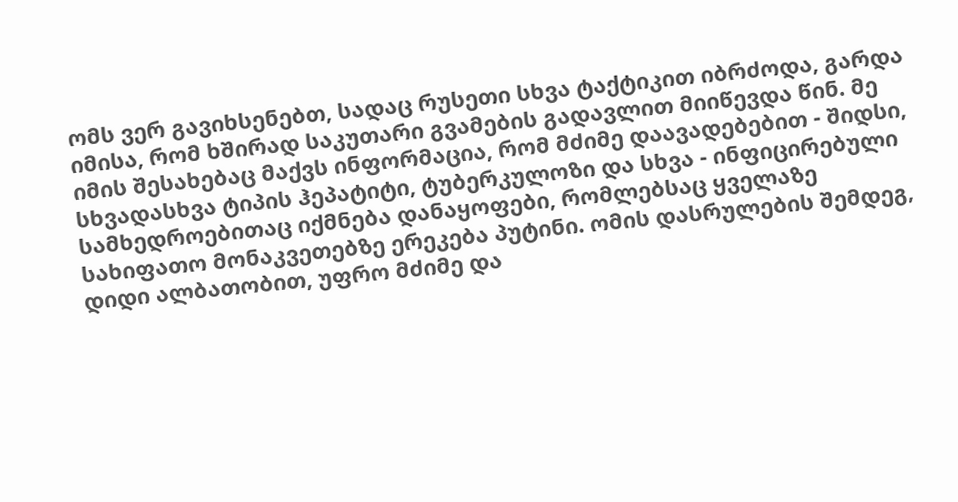ომს ვერ გავიხსენებთ, სადაც რუსეთი სხვა ტაქტიკით იბრძოდა, გარდა იმისა, რომ ხშირად საკუთარი გვამების გადავლით მიიწევდა წინ. მე იმის შესახებაც მაქვს ინფორმაცია, რომ მძიმე დაავადებებით - შიდსი, სხვადასხვა ტიპის ჰეპატიტი, ტუბერკულოზი და სხვა - ინფიცირებული სამხედროებითაც იქმნება დანაყოფები, რომლებსაც ყველაზე სახიფათო მონაკვეთებზე ერეკება პუტინი. ომის დასრულების შემდეგ, დიდი ალბათობით, უფრო მძიმე და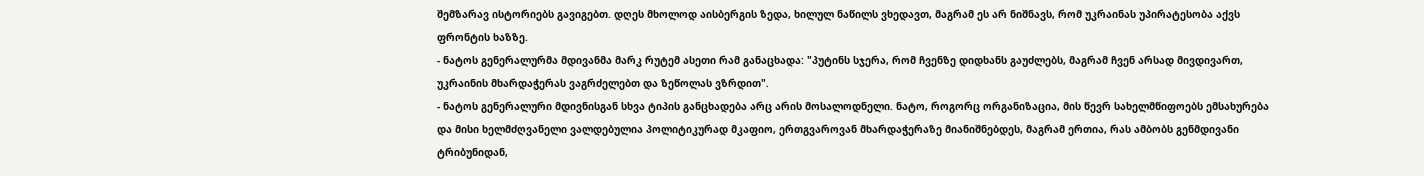შემზარავ ისტორიებს გავიგებთ. დღეს მხოლოდ აისბერგის ზედა, ხილულ ნაწილს ვხედავთ, მაგრამ ეს არ ნიშნავს, რომ უკრაინას უპირატესობა აქვს ფრონტის ხაზზე.
- ნატოს გენერალურმა მდივანმა მარკ რუტემ ასეთი რამ განაცხადა: "პუტინს სჯერა, რომ ჩვენზე დიდხანს გაუძლებს, მაგრამ ჩვენ არსად მივდივართ, უკრაინის მხარდაჭერას ვაგრძელებთ და ზეწოლას ვზრდით".
- ნატოს გენერალური მდივნისგან სხვა ტიპის განცხადება არც არის მოსალოდნელი. ნატო, როგორც ორგანიზაცია, მის წევრ სახელმწიფოებს ემსახურება და მისი ხელმძღვანელი ვალდებულია პოლიტიკურად მკაფიო, ერთგვაროვან მხარდაჭერაზე მიანიშნებდეს, მაგრამ ერთია, რას ამბობს გენმდივანი ტრიბუნიდან,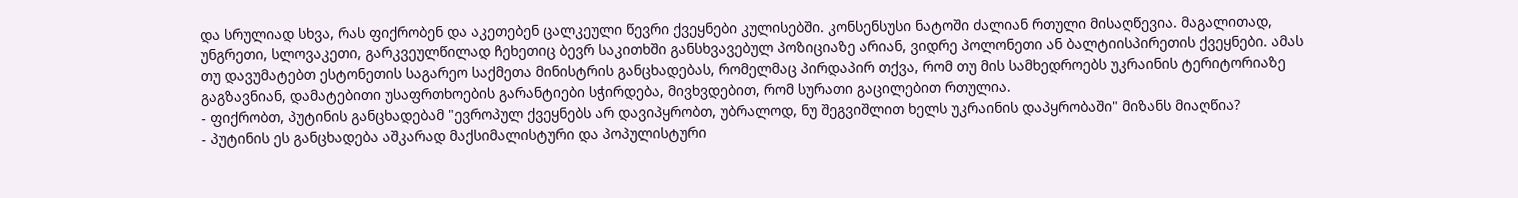და სრულიად სხვა, რას ფიქრობენ და აკეთებენ ცალკეული წევრი ქვეყნები კულისებში. კონსენსუსი ნატოში ძალიან რთული მისაღწევია. მაგალითად, უნგრეთი, სლოვაკეთი, გარკვეულწილად ჩეხეთიც ბევრ საკითხში განსხვავებულ პოზიციაზე არიან, ვიდრე პოლონეთი ან ბალტიისპირეთის ქვეყნები. ამას თუ დავუმატებთ ესტონეთის საგარეო საქმეთა მინისტრის განცხადებას, რომელმაც პირდაპირ თქვა, რომ თუ მის სამხედროებს უკრაინის ტერიტორიაზე გაგზავნიან, დამატებითი უსაფრთხოების გარანტიები სჭირდება, მივხვდებით, რომ სურათი გაცილებით რთულია.
- ფიქრობთ, პუტინის განცხადებამ "ევროპულ ქვეყნებს არ დავიპყრობთ, უბრალოდ, ნუ შეგვიშლით ხელს უკრაინის დაპყრობაში" მიზანს მიაღწია?
- პუტინის ეს განცხადება აშკარად მაქსიმალისტური და პოპულისტური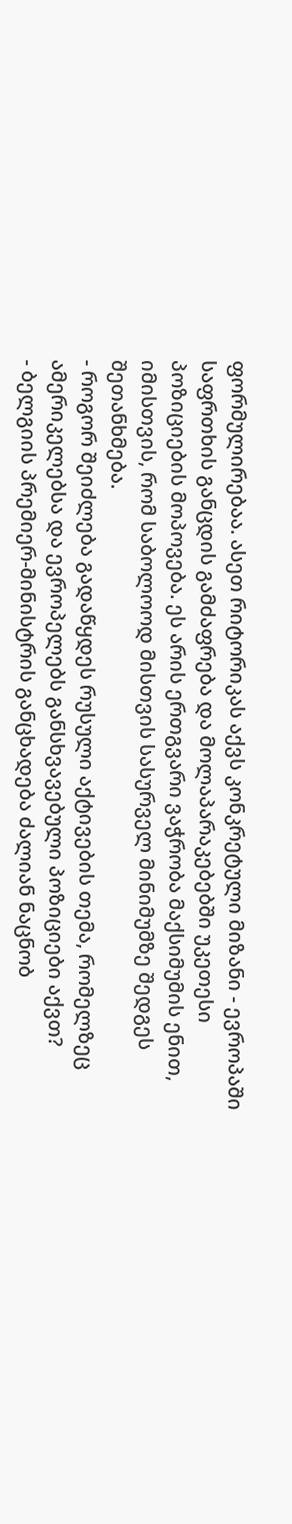ფორმულირებაა. ასეთ რიტორიკას აქვს კონკრეტული მიზანი - ევროპაში საფრთხის განცდის გამძაფრება და მოლაპარაკებებში უკეთესი პოზიციების მოპოვება. ეს არის ერთგვარი ვაჭრობა მაქსიმუმის ენით, იმისთვის, რომ საბოლოოდ მისთვის სასურველ მინიმუმზე შედგეს შეთანხმება.
- როგორ შეიძლება გადაწყდეს რუსული აქტივების თემა, რომელზეც ამერიკელებსა და ევროპელებს განსხვავებული პოზიციები აქვთ?
- ბელგიის პრემიერ-მინისტრის განცხადება ძალიან ნაცნობ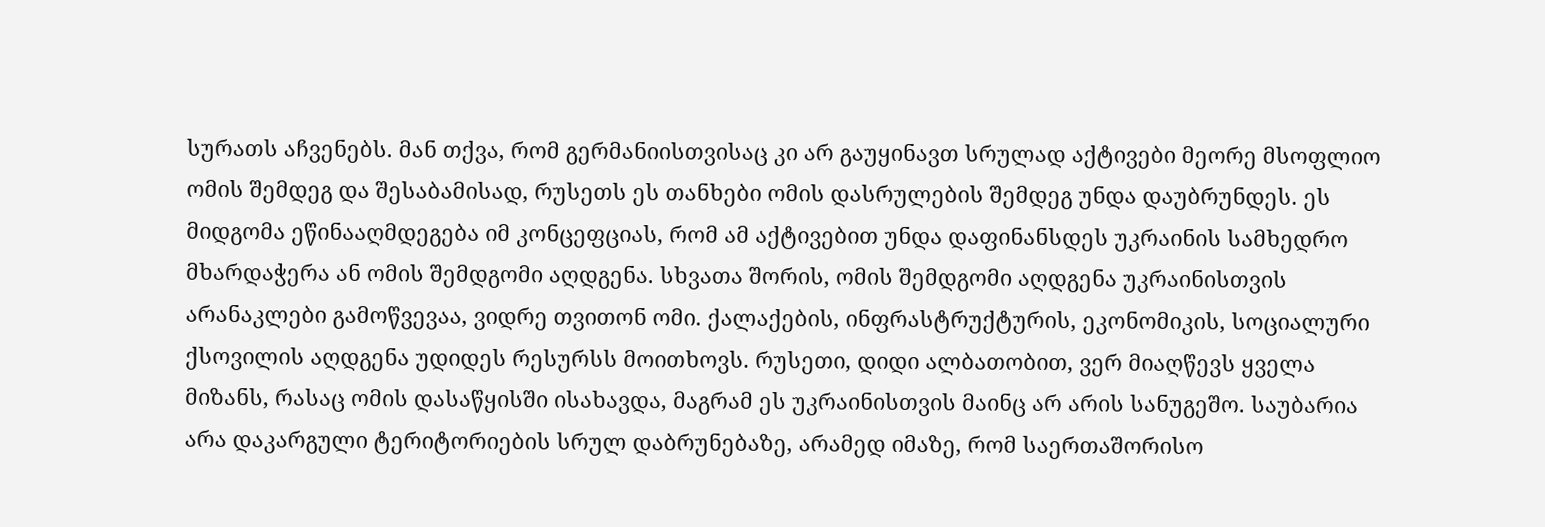სურათს აჩვენებს. მან თქვა, რომ გერმანიისთვისაც კი არ გაუყინავთ სრულად აქტივები მეორე მსოფლიო ომის შემდეგ და შესაბამისად, რუსეთს ეს თანხები ომის დასრულების შემდეგ უნდა დაუბრუნდეს. ეს მიდგომა ეწინააღმდეგება იმ კონცეფციას, რომ ამ აქტივებით უნდა დაფინანსდეს უკრაინის სამხედრო მხარდაჭერა ან ომის შემდგომი აღდგენა. სხვათა შორის, ომის შემდგომი აღდგენა უკრაინისთვის არანაკლები გამოწვევაა, ვიდრე თვითონ ომი. ქალაქების, ინფრასტრუქტურის, ეკონომიკის, სოციალური ქსოვილის აღდგენა უდიდეს რესურსს მოითხოვს. რუსეთი, დიდი ალბათობით, ვერ მიაღწევს ყველა მიზანს, რასაც ომის დასაწყისში ისახავდა, მაგრამ ეს უკრაინისთვის მაინც არ არის სანუგეშო. საუბარია არა დაკარგული ტერიტორიების სრულ დაბრუნებაზე, არამედ იმაზე, რომ საერთაშორისო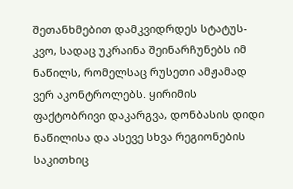შეთანხმებით დამკვიდრდეს სტატუს-კვო, სადაც უკრაინა შეინარჩუნებს იმ ნაწილს, რომელსაც რუსეთი ამჟამად ვერ აკონტროლებს. ყირიმის ფაქტობრივი დაკარგვა, დონბასის დიდი ნაწილისა და ასევე სხვა რეგიონების საკითხიც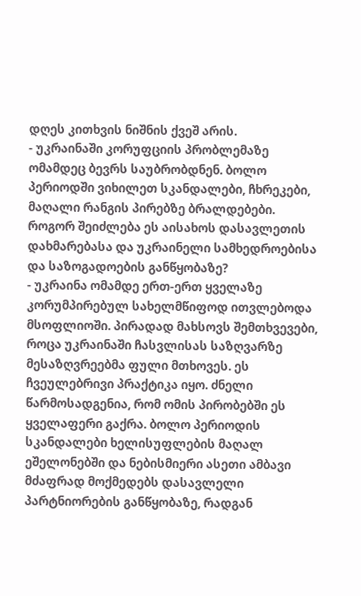დღეს კითხვის ნიშნის ქვეშ არის.
- უკრაინაში კორუფციის პრობლემაზე ომამდეც ბევრს საუბრობდნენ. ბოლო პერიოდში ვიხილეთ სკანდალები, ჩხრეკები, მაღალი რანგის პირებზე ბრალდებები. როგორ შეიძლება ეს აისახოს დასავლეთის დახმარებასა და უკრაინელი სამხედროებისა და საზოგადოების განწყობაზე?
- უკრაინა ომამდე ერთ-ერთ ყველაზე კორუმპირებულ სახელმწიფოდ ითვლებოდა მსოფლიოში. პირადად მახსოვს შემთხვევები, როცა უკრაინაში ჩასვლისას საზღვარზე მესაზღვრეებმა ფული მთხოვეს. ეს ჩვეულებრივი პრაქტიკა იყო. ძნელი წარმოსადგენია, რომ ომის პირობებში ეს ყველაფერი გაქრა. ბოლო პერიოდის სკანდალები ხელისუფლების მაღალ ეშელონებში და ნებისმიერი ასეთი ამბავი მძაფრად მოქმედებს დასავლელი პარტნიორების განწყობაზე, რადგან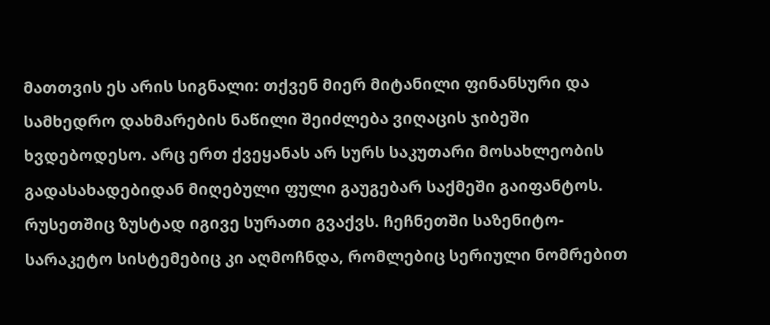მათთვის ეს არის სიგნალი: თქვენ მიერ მიტანილი ფინანსური და სამხედრო დახმარების ნაწილი შეიძლება ვიღაცის ჯიბეში ხვდებოდესო. არც ერთ ქვეყანას არ სურს საკუთარი მოსახლეობის გადასახადებიდან მიღებული ფული გაუგებარ საქმეში გაიფანტოს.
რუსეთშიც ზუსტად იგივე სურათი გვაქვს. ჩეჩნეთში საზენიტო-სარაკეტო სისტემებიც კი აღმოჩნდა, რომლებიც სერიული ნომრებით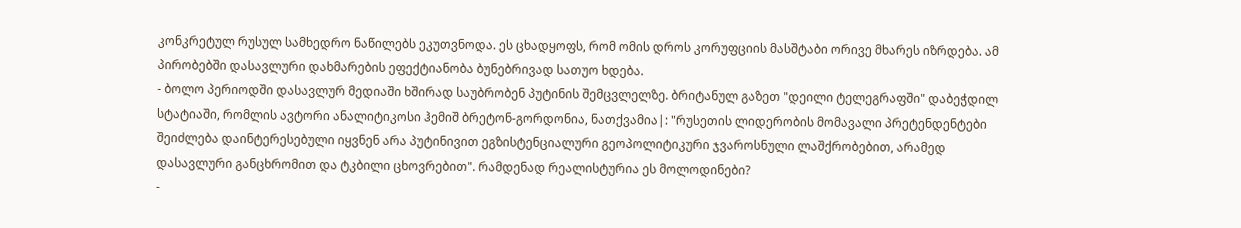კონკრეტულ რუსულ სამხედრო ნაწილებს ეკუთვნოდა. ეს ცხადყოფს, რომ ომის დროს კორუფციის მასშტაბი ორივე მხარეს იზრდება. ამ პირობებში დასავლური დახმარების ეფექტიანობა ბუნებრივად სათუო ხდება.
- ბოლო პერიოდში დასავლურ მედიაში ხშირად საუბრობენ პუტინის შემცვლელზე. ბრიტანულ გაზეთ "დეილი ტელეგრაფში" დაბეჭდილ სტატიაში, რომლის ავტორი ანალიტიკოსი ჰემიშ ბრეტონ-გორდონია, ნათქვამია|: "რუსეთის ლიდერობის მომავალი პრეტენდენტები შეიძლება დაინტერესებული იყვნენ არა პუტინივით ეგზისტენციალური გეოპოლიტიკური ჯვაროსნული ლაშქრობებით, არამედ დასავლური განცხრომით და ტკბილი ცხოვრებით". რამდენად რეალისტურია ეს მოლოდინები?
-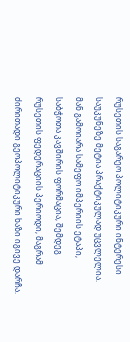რუსეთის საგარეო პოლიტიკური ინტერესი საუკუნეზე მეტია პრაქტიკულად უცვლელია. მან გამოიარა სამეფო იმპერიის ეტაპი, საბჭოთა კავშირის ფორმაცია, შემდეგ რუსეთის ფედერაციის პერიოდი, მაგრამ ძირითადი გეოპოლიტიკური ხაზი იგივე დარჩა.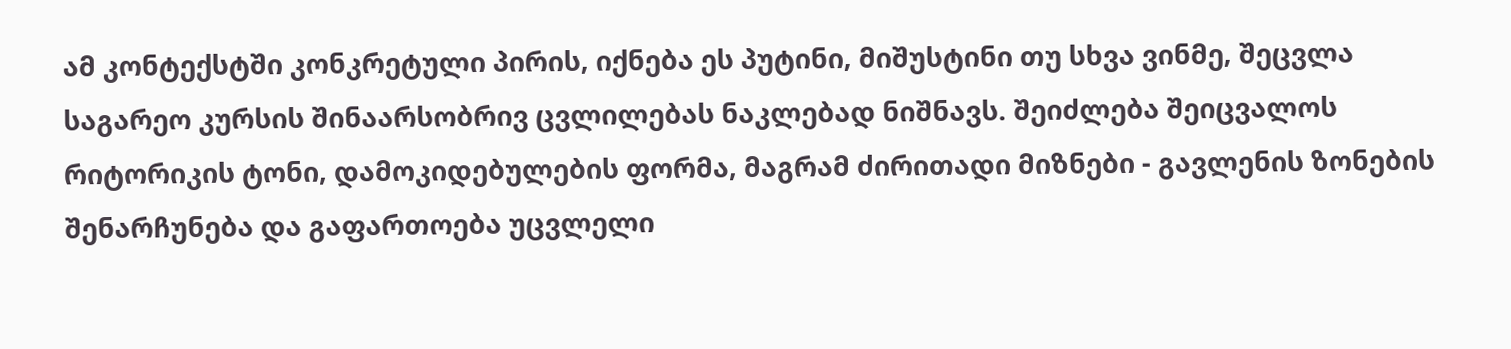ამ კონტექსტში კონკრეტული პირის, იქნება ეს პუტინი, მიშუსტინი თუ სხვა ვინმე, შეცვლა საგარეო კურსის შინაარსობრივ ცვლილებას ნაკლებად ნიშნავს. შეიძლება შეიცვალოს რიტორიკის ტონი, დამოკიდებულების ფორმა, მაგრამ ძირითადი მიზნები - გავლენის ზონების შენარჩუნება და გაფართოება უცვლელი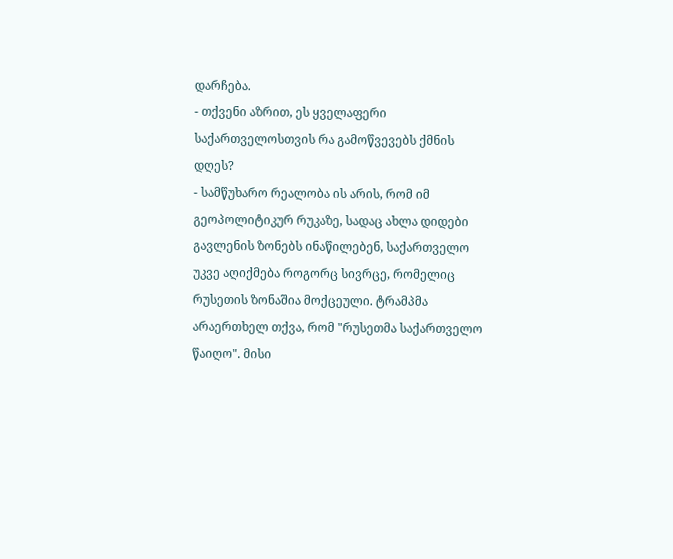დარჩება.
- თქვენი აზრით, ეს ყველაფერი საქართველოსთვის რა გამოწვევებს ქმნის დღეს?
- სამწუხარო რეალობა ის არის, რომ იმ გეოპოლიტიკურ რუკაზე, სადაც ახლა დიდები გავლენის ზონებს ინაწილებენ, საქართველო უკვე აღიქმება როგორც სივრცე, რომელიც რუსეთის ზონაშია მოქცეული. ტრამპმა არაერთხელ თქვა, რომ "რუსეთმა საქართველო წაიღო". მისი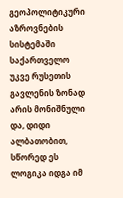გეოპოლიტიკური აზროვნების სისტემაში საქართველო უკვე რუსეთის გავლენის ზონად არის მონიშნული და, დიდი ალბათობით, სწორედ ეს ლოგიკა იდგა იმ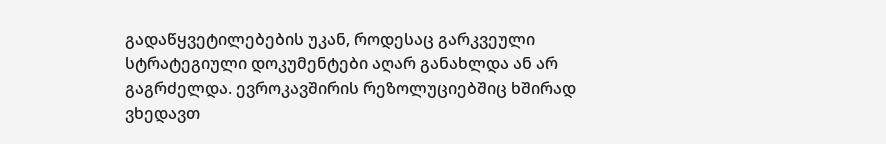გადაწყვეტილებების უკან, როდესაც გარკვეული სტრატეგიული დოკუმენტები აღარ განახლდა ან არ გაგრძელდა. ევროკავშირის რეზოლუციებშიც ხშირად ვხედავთ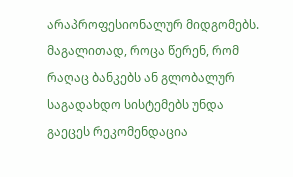არაპროფესიონალურ მიდგომებს. მაგალითად, როცა წერენ, რომ რაღაც ბანკებს ან გლობალურ საგადახდო სისტემებს უნდა გაეცეს რეკომენდაცია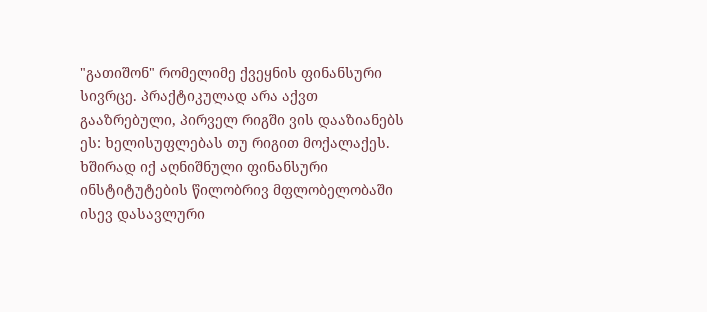"გათიშონ" რომელიმე ქვეყნის ფინანსური სივრცე. პრაქტიკულად არა აქვთ გააზრებული, პირველ რიგში ვის დააზიანებს ეს: ხელისუფლებას თუ რიგით მოქალაქეს. ხშირად იქ აღნიშნული ფინანსური ინსტიტუტების წილობრივ მფლობელობაში ისევ დასავლური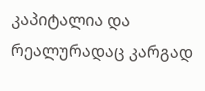კაპიტალია და რეალურადაც კარგად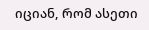იციან, რომ ასეთი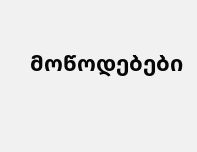მოწოდებები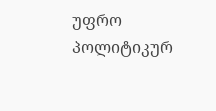უფრო პოლიტიკურ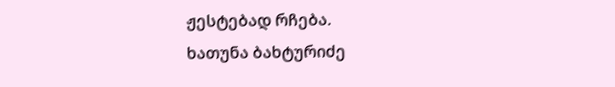ჟესტებად რჩება.
ხათუნა ბახტურიძე